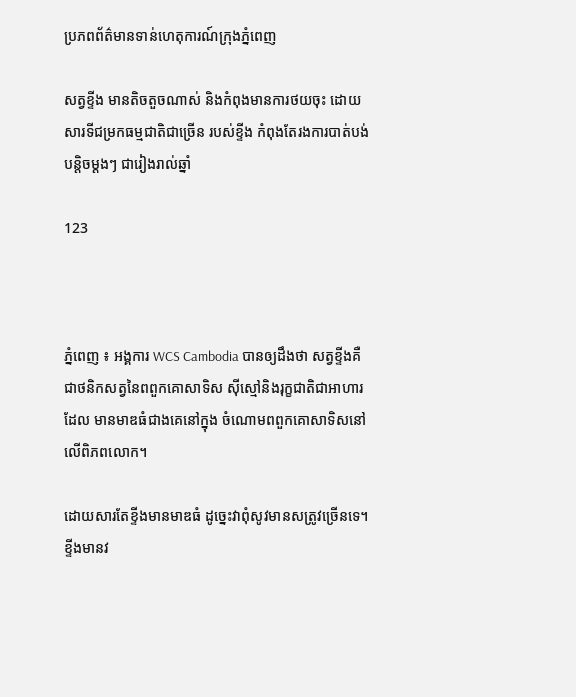ប្រភពព័ត៌មានទាន់ហេតុការណ៍ក្រុងភ្នំពេញ

សត្វខ្ទីង មានតិចតួចណាស់ និងកំពុងមានការថយចុះ ដោយសារទីជម្រកធម្មជាតិជាច្រើន របស់ខ្ទីង កំពុងតែរងការបាត់បង់ បន្តិចម្តងៗ ជារៀងរាល់ឆ្នាំ

123



ភ្នំពេញ ៖ អង្គការ WCS Cambodia បានឲ្យដឹងថា សត្វខ្ទីងគឺជាថនិកសត្វនៃពពួកគោសាទិស ស៊ីស្មៅនិងរុក្ខជាតិជាអាហារដែល មានមាឌធំជាងគេនៅក្នុង ចំណោមពពួកគោសាទិសនៅលើពិភពលោក។

ដោយសារតែខ្ទីងមានមាឌធំ ដូច្នេះវាពុំសូវមានសត្រូវច្រើនទេ។ ខ្ទីងមានវ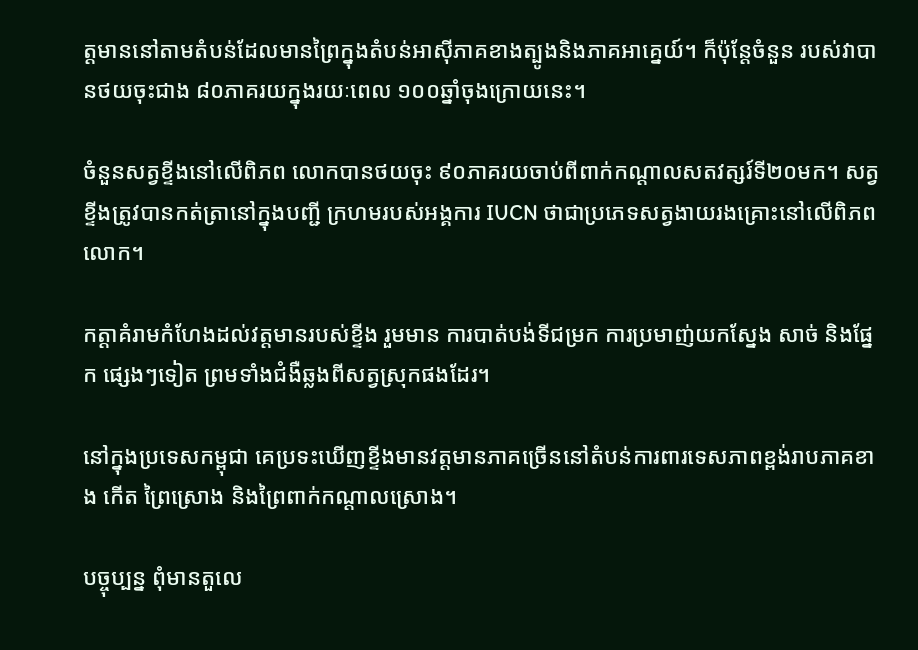ត្តមាននៅតាមតំបន់ដែលមានព្រៃក្នុងតំបន់អាស៊ីភាគខាងត្បូងនិងភាគអាគ្នេយ៍។ ក៏ប៉ុន្តែចំនួន របស់វាបានថយចុះជាង ៨០ភាគរយក្នុងរយៈពេល ១០០ឆ្នាំចុងក្រោយនេះ។

ចំនួនសត្វខ្ទីងនៅលើពិភព លោកបានថយចុះ ៩០ភាគរយចាប់ពីពាក់កណ្តាលសតវត្សរ៍ទី២០មក។ សត្វខ្ទីងត្រូវបានកត់ត្រានៅក្នុងបញ្ជី ក្រហមរបស់អង្គការ IUCN ថាជាប្រភេទសត្វងាយរងគ្រោះនៅលើពិភពលោក។

កត្តាគំរាមកំហែងដល់វត្តមានរបស់ខ្ទីង រួមមាន ការបាត់បង់ទីជម្រក ការប្រមាញ់យកស្នែង សាច់ និងផ្នែក ផ្សេងៗទៀត ព្រមទាំងជំងឺឆ្លងពីសត្វស្រុកផងដែរ។

នៅក្នុងប្រទេសកម្ពុជា គេប្រទះឃើញខ្ទីងមានវត្តមានភាគច្រើននៅតំបន់ការពារទេសភាពខ្ពង់រាបភាគខាង កើត ព្រៃស្រោង និងព្រៃពាក់កណ្តាលស្រោង។

បច្ចុប្បន្ន ពុំមានតួលេ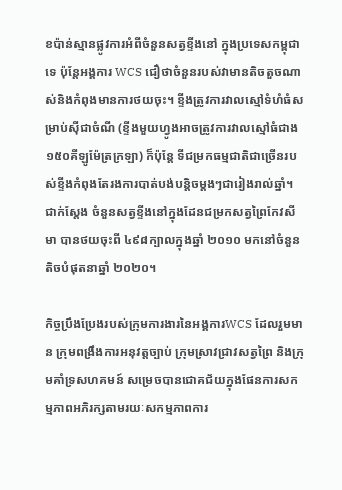ខប៉ាន់ស្មានផ្លូវការអំពីចំនួនសត្វខ្ទីងនៅ ក្នុងប្រទេសកម្ពុជាទេ ប៉ុន្តែអង្គការ WCS ជឿថាចំនួនរបស់វាមានតិចតួចណាស់និងកំពុងមានការថយចុះ។ ខ្ទីងត្រូវការវាលស្មៅទំហំធំសម្រាប់ស៊ីជាចំណី (ខ្ទីងមួយហ្វូងអាចត្រូវការវាលស្មៅធំជាង ១៥០គីឡូម៉ែត្រក្រឡា) ក៏ប៉ុន្តែ ទីជម្រកធម្មជាតិជាច្រើនរបស់ខ្ទីងកំពុងតែរងការបាត់បង់បន្តិចម្តងៗជារៀងរាល់ឆ្នាំ។ ជាក់ស្តែង ចំនួនសត្វខ្ទីងនៅក្នុងដែនជម្រកសត្វព្រៃកែវសីមា បានថយចុះពី ៤៩៨ក្បាលក្នុងឆ្នាំ ២០១០ មកនៅចំនួនតិចបំផុតនាឆ្នាំ ២០២០។

កិច្ចប្រឹងប្រែងរបស់ក្រុមការងារនៃអង្គការWCS ដែលរួមមាន ក្រុមពង្រឹងការអនុវត្តច្បាប់ ក្រុមស្រាវជ្រាវសត្វព្រៃ និងក្រុមគាំទ្រសហគមន៍ សម្រេចបានជោគជ័យក្នុងផែនការសកម្មភាពអភិរក្សតាមរយៈសកម្មភាពការ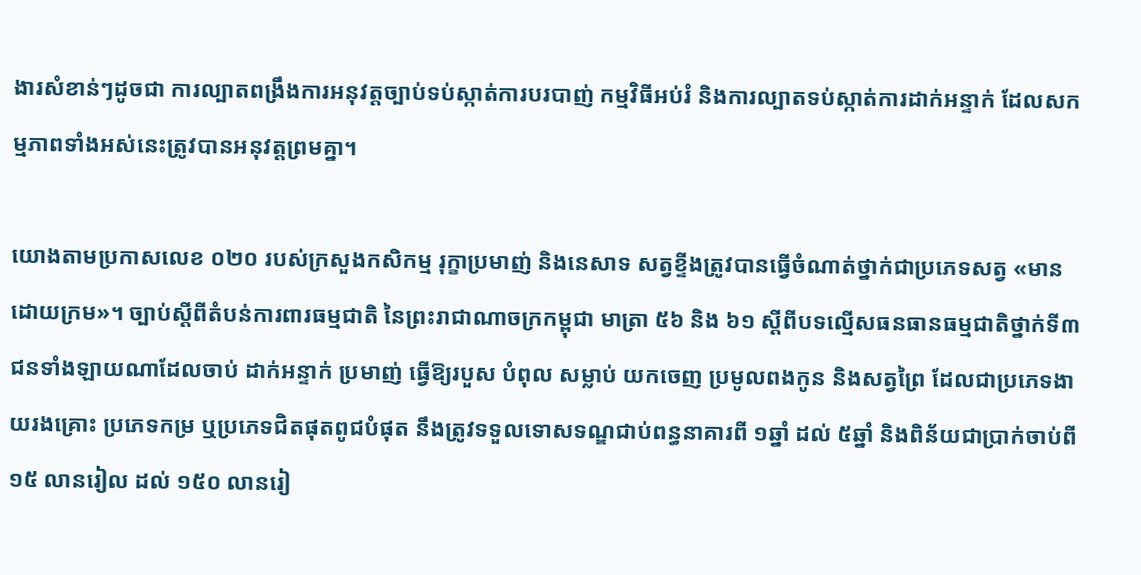ងារសំខាន់ៗដូចជា ការល្បាតពង្រឹងការអនុវត្តច្បាប់ទប់ស្កាត់ការបរបាញ់ កម្មវិធីអប់រំ និងការល្បាតទប់ស្កាត់ការដាក់អន្ទាក់ ដែលសកម្មភាពទាំងអស់នេះត្រូវបានអនុវត្តព្រមគ្នា។

យោងតាមប្រកាសលេខ ០២០ របស់ក្រសួងកសិកម្ម រុក្ខាប្រមាញ់ និងនេសាទ សត្វខ្ទីងត្រូវបានធ្វើចំណាត់ថ្នាក់ជាប្រភេទសត្វ «មានដោយក្រម»។ ច្បាប់ស្តីពីតំបន់ការពារធម្មជាតិ នៃព្រះរាជាណាចក្រកម្ពុជា មាត្រា ៥៦ និង ៦១ ស្តីពីបទល្មើសធនធានធម្មជាតិថ្នាក់ទី៣ ជនទាំងឡាយណាដែលចាប់ ដាក់អន្ទាក់ ប្រមាញ់ ធ្វើឱ្យរបួស បំពុល សម្លាប់ យកចេញ ប្រមូលពងកូន និងសត្វព្រៃ ដែលជាប្រភេទងាយរងគ្រោះ ប្រភេទកម្រ ឬប្រភេទជិតផុតពូជបំផុត នឹងត្រូវទទួលទោសទណ្ឌជាប់ពន្ធនាគារពី ១ឆ្នាំ ដល់ ៥ឆ្នាំ និងពិន័យជាប្រាក់ចាប់ពី ១៥ លានរៀល ដល់ ១៥០ លានរៀ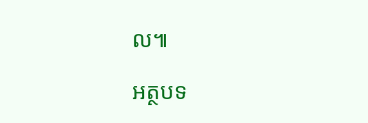ល៕

អត្ថបទ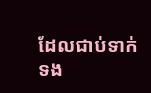ដែលជាប់ទាក់ទង